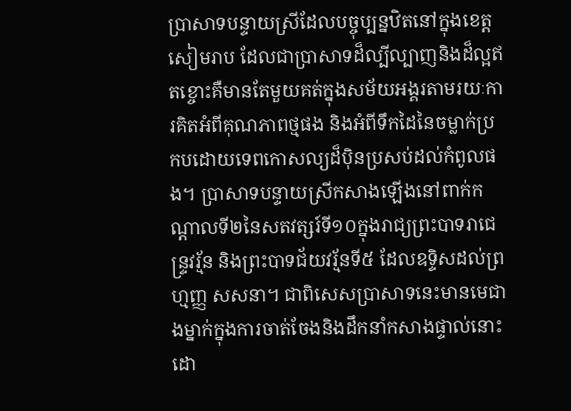ប្រាសាទបន្ទាយស្រីដែលបច្ចុប្បន្នឋិតនៅក្នុងខេត្តសៀមរាប ដែលជាប្រាសាទដ៏ល្បីល្បាញនិងដ៏ល្អឥតខ្ចោះគឺមានតែមួយគត់ក្នុងសម័យអង្គរតាមរយៈការគិតអំពីគុណភាពថ្មផង និងអំពីទឹកដៃនៃចម្លាក់ប្រកបដោយទេពកោសល្យដ៏ប៉ិនប្រសប់ដល់កំពូលផង។ ប្រាសាទបន្ទាយស្រីកសាងឡើងនៅពាក់កណ្តាលទី២នៃសតវត្សរ៍ទី១០ក្នុងរាជ្យព្រះបាទរាជេន្ទ្រវរ្ម័ន និងព្រះបាទជ័យវរ្ម័នទី៥ ដែលឧទ្ទិសដល់ព្រហ្មញ្ញ សសនា។ ជាពិសេសប្រាសាទនេះមានមេជាងម្នាក់ក្នុងការចាត់ចែងនិងដឹកនាំកសាងផ្ទាល់នោះដោ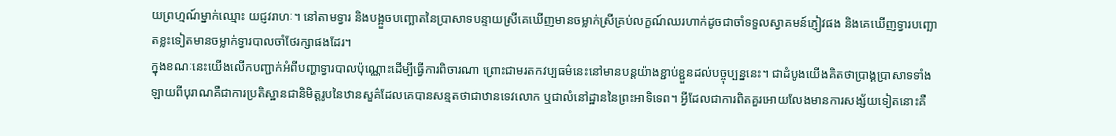យព្រហ្មណ៍ម្នាក់ឈ្មោះ យជ្ញវរាហៈ។ នៅតាមទ្វារ និងបង្អួចបញ្ឆោតនៃប្រាសាទបន្ទាយស្រីគេឃើញមានចម្លាក់ស្រីគ្រប់លក្ខណ៍ឈរហាក់ដូចជាចាំទទួលស្វាគមន៍ភ្ញៀវផង និងគេឃើញទ្វារបញ្ឆោតខ្លះទៀតមានចម្លាក់ទ្វារបាលចាំថែរក្សាផងដែរ។
ក្នុងខណៈនេះយើងលើកបញ្ជាក់អំពីបញ្ហាទ្វារបាលប៉ុណ្ណោះដើម្បីធ្វើការពិចារណា ព្រោះជាមរតកវប្បធម៌នេះនៅមានបន្តយ៉ាងខ្ជាប់ខ្ជួនដល់បច្ចុប្បន្ននេះ។ ជាដំបូងយើងគិតថាប្រាង្គប្រាសាទទាំងឡាយពីបុរាណគឺជាការប្រតិស្ឋានជានិមិត្តរូបនៃឋានសួគ៌ដែលគេបានសន្មតថាជាឋានទេវលោក ឬជាលំនៅដ្ឋាននៃព្រះអាទិទេព។ អ្វីដែលជាការពិតគួរអោយលែងមានការសង្ស័យទៀតនោះគឺ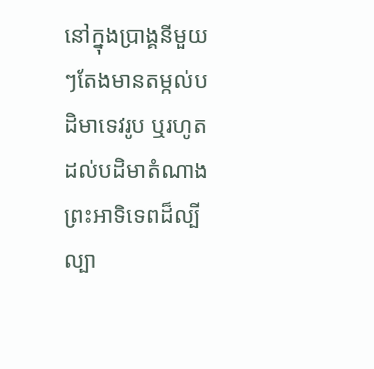នៅក្នុងប្រាង្គនីមួយៗតែងមានតម្កល់បដិមាទេវរូប ឬរហូតដល់បដិមាតំណាងព្រះអាទិទេពដ៏ល្បីល្បា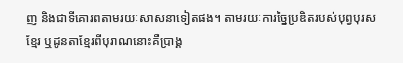ញ និងជាទីគោរពតាមរយៈសាសនាទៀតផង។ តាមរយៈការច្នៃប្រឌិតរបស់បុព្វបុរសខ្មែរ ឬដូនតាខ្មែរពីបុរាណនោះគឺប្រាង្គ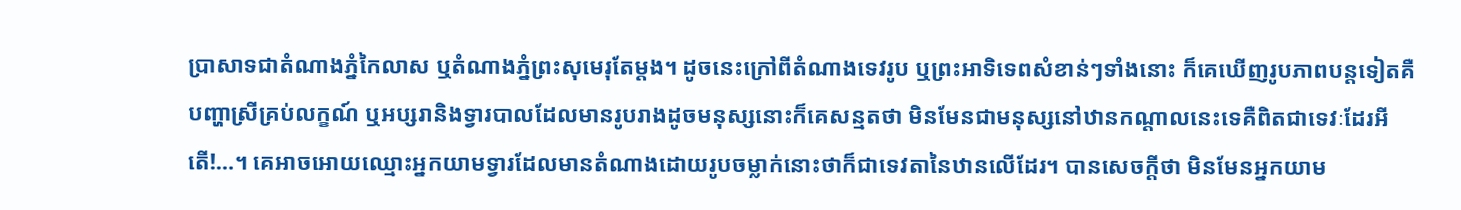ប្រាសាទជាតំណាងភ្នំកៃលាស ឬតំណាងភ្នំព្រះសុមេរុតែម្តង។ ដូចនេះក្រៅពីតំណាងទេវរូប ឬព្រះអាទិទេពសំខាន់ៗទាំងនោះ ក៏គេឃើញរូបភាពបន្តទៀតគឺបញ្ហាស្រីគ្រប់លក្ខណ៍ ឬអប្សរានិងទ្វារបាលដែលមានរូបរាងដូចមនុស្សនោះក៏គេសន្មតថា មិនមែនជាមនុស្សនៅឋានកណ្តាលនេះទេគឺពិតជាទេវៈដែរអីតើ!…។ គេអាចអោយឈ្មោះអ្នកយាមទ្វារដែលមានតំណាងដោយរូបចម្លាក់នោះថាក៏ជាទេវតានៃឋានលើដែរ។ បានសេចក្តីថា មិនមែនអ្នកយាម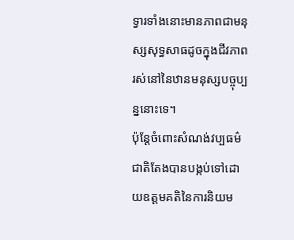ទ្វារទាំងនោះមានភាពជាមនុស្សសុទ្ធសាធដូចក្នុងជីវភាពរស់នៅនៃឋានមនុស្សបច្ចុប្បន្ននោះទេ។
ប៉ុន្តែចំពោះសំណង់វប្បធម៌ជាតិតែងបានបង្កប់ទៅដោយឧត្តមគតិនៃការនិយម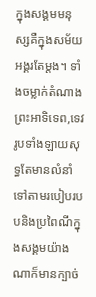ក្នុងសង្គមមនុស្សគឺក្នុងសម័យអង្គរតែម្តង។ ទាំងចម្លាក់តំណាងព្រះអាទិទេព,ទេវរូបទាំងឡាយសុទ្ធតែមានលំនាំទៅតាមរបៀបរបបនិងប្រពៃណីក្នុងសង្គមយ៉ាងណាក៏មានក្បាច់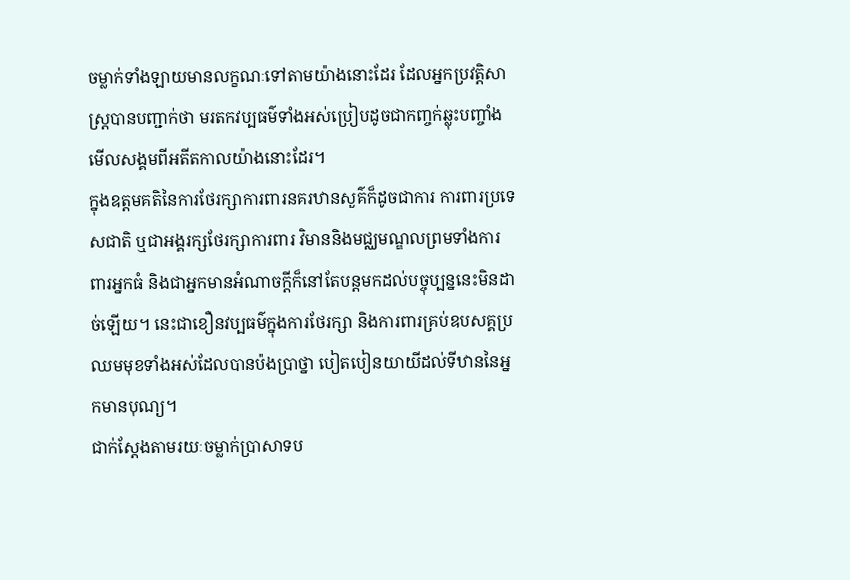ចម្លាក់ទាំងឡាយមានលក្ខណៈទៅតាមយ៉ាងនោះដែរ ដែលអ្នកប្រវត្តិសាស្ត្របានបញ្ជាក់ថា មរតកវប្បធម៌ទាំងអស់ប្រៀបដូចជាកញ្ចក់ឆ្លុះបញ្ចាំងមើលសង្គមពីអតីតកាលយ៉ាងនោះដែរ។
ក្នុងឧត្តមគតិនៃការថែរក្សាការពារនគរឋានសួគ៌ក៏ដូចជាការ ការពារប្រទេសជាតិ ឬជាអង្គរក្សថែរក្សាការពារ វិមាននិងមជ្ឈមណ្ឌលព្រមទាំងការពារអ្នកធំ និងជាអ្នកមានអំណាចក្តីក៏នៅតែបន្តមកដល់បច្ចុប្បន្ននេះមិនដាច់ឡើយ។ នេះជាខឿនវប្បធម៌ក្នុងការថែរក្សា និងការពារគ្រប់ឧបសគ្គប្រឈមមុខទាំងអស់ដែលបានប៉ងប្រាថ្នា បៀតបៀនយាយីដល់ទីឋាននៃអ្នកមានបុណ្យ។
ជាក់ស្តែងតាមរយៈចម្លាក់ប្រាសាទប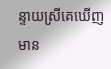ន្ទាយស្រីគេឃើញមាន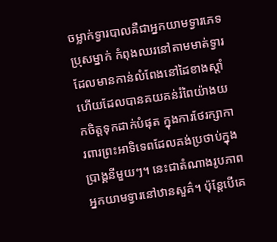ចម្លាក់ទ្វារបាលគឺជាអ្នកយាមទ្វារភេទប្រុសម្នាក់ កំពុងឈរនៅតាមមាត់ទ្វារដែលមានកាន់លំពែងនៅដៃខាងស្តាំហើយដែលបានគយគន់រំពៃយ៉ាងយកចិត្តទុកដាក់បំផុត ក្នុងការថែរក្សាការពារព្រះអាទិទេពដែលគង់ប្រថាប់ក្នុងប្រាង្គនីមួយៗ។ នេះជាតំណាងរូបភាពអ្នកយាមទ្វារនៅឋានសួគ៌។ ប៉ុន្តែបើគេ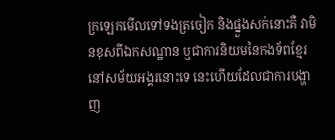ក្រឡេកមើលទៅទងត្រចៀក និងផ្នួងសក់នោះគឺ វាមិនខុសពីឯកសណ្ឋាន ឬជាការនិយមនៃកងទ័ពខ្មែរនៅសម័យអង្គរនោះទេ នេះហើយដែលជាការបង្ហាញ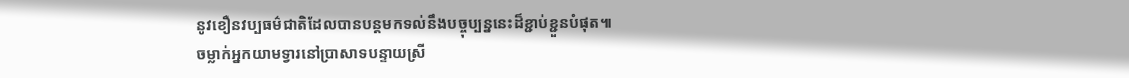នូវខឿនវប្បធម៌ជាតិដែលបានបន្តមកទល់នឹងបច្ចុប្បន្ននេះដ៏ខ្ជាប់ខ្ជួនបំផុត៕
ចម្លាក់អ្នកយាមទ្វារនៅប្រាសាទបន្ទាយស្រី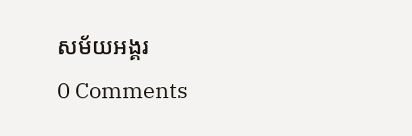សម័យអង្គរ
0 Comments